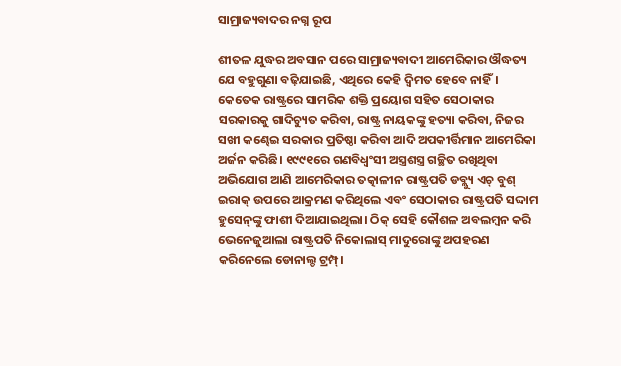ସାମ୍ରାଜ୍ୟବାଦର ନଗ୍ନ ରୂପ

ଶୀତଳ ଯୁଦ୍ଧର ଅବସାନ ପରେ ସାମ୍ରାଜ୍ୟବାଦୀ ଆମେରିକାର ଔଦ୍ଧତ୍ୟ ଯେ ବହୁଗୁଣା ବଢ଼ିଯାଇଛି, ଏଥିରେ କେହି ଦ୍ୱିମତ ହେବେ ନାହିଁ। କେତେକ ରାଷ୍ଟ୍ରରେ ସାମରିକ ଶକ୍ତି ପ୍ରୟୋଗ ସହିତ ସେଠାକାର ସରକାରକୁ ଗାଦିଚ୍ୟୁତ କରିବା, ରାଷ୍ଟ୍ର ନାୟକଙ୍କୁ ହତ୍ୟା କରିବା, ନିଜର ସଖୀ କଣ୍ଢେଇ ସରକାର ପ୍ରତିଷ୍ଠା କରିବା ଆଦି ଅପକୀର୍ତ୍ତିମାନ ଆମେରିକା ଅର୍ଜନ କରିଛି। ୧୯୯୧ରେ ଗଣବିଧ୍ୱଂସୀ ଅସ୍ତ୍ରଶସ୍ତ୍ର ଗଚ୍ଛିତ ରଖିଥିବା ଅଭିଯୋଗ ଆଣି ଆମେରିକାର ତତ୍କାଳୀନ ରାଷ୍ଟ୍ରପତି ଡବ୍ଲ୍ୟୁ ଏଚ୍‌ ବୁଶ୍‌ ଇରାକ୍‌ ଉପରେ ଆକ୍ରମଣ କରିଥିଲେ ଏବଂ ସେଠାକାର ରାଷ୍ଟ୍ରପତି ସଦ୍ଦାମ ହୁସେନ୍‌ଙ୍କୁ ଫାଶୀ ଦିଆଯାଇଥିଲା। ଠିକ୍‌ ସେହି କୌଶଳ ଅବଲମ୍ବନ କରି ଭେନେଜୁଆଲା ରାଷ୍ଟ୍ରପତି ନିକୋଲାସ୍‌ ମାଦୁରୋଙ୍କୁ ଅପହରଣ କରିନେଲେ ଡୋନାଲ୍ଡ ଟ୍ରମ୍ପ୍‌।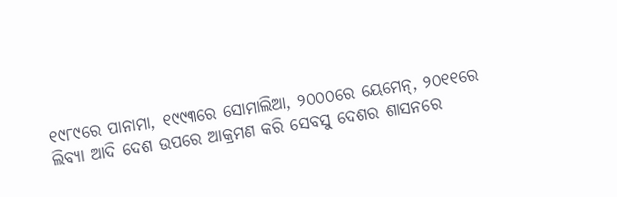୧୯୮୯ରେ ପାନାମା, ୧୯୯୩ରେ ସୋମାଲିଆ, ୨୦୦୦ରେ ୟେମେନ୍‌, ୨୦୧୧ରେ ଲିବ୍ୟା ଆଦି ଦେଶ ଉପରେ ଆକ୍ରମଣ କରି ସେବସୁ ଦେଶର ଶାସନରେ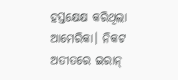ହସ୍ତକ୍ଷେକ୍ଷ କରିଥିଲା ଆମେରିକା। ନିକଟ ଅତୀତରେ ଇରାନ୍‌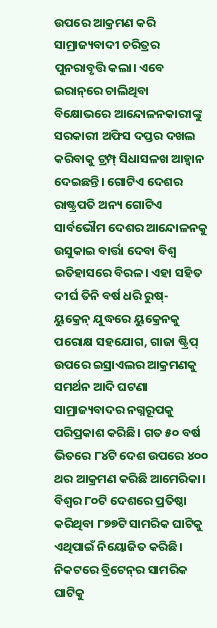ଉପରେ ଆକ୍ରମଣ କରି ସାମ୍ରାଜ୍ୟବାଦୀ ଚରିତ୍ରର ପୁନରାବୃତ୍ତି କଲା। ଏବେ ଇରାନ୍‌ରେ ଚାଲିଥିବା ବିକ୍ଷୋଭରେ ଆନ୍ଦୋଳନକାରୀଙ୍କୁ ସରକାରୀ ଅଫିସ ଦପ୍ତର ଦଖଲ କରିବାକୁ ଟ୍ରମ୍ପ୍‌ ସିଧାସଳଖ ଆହ୍ବାନ ଦେଇଛନ୍ତି। ଗୋଟିଏ ଦେଶର ରାଷ୍ଟ୍ରପତି ଅନ୍ୟ ଗୋଟିଏ ସାର୍ବଭୌମ ଦେଶର ଆନ୍ଦୋଳନକୁ ଉସୁକାଇ ବାର୍ତ୍ତା ଦେବା ବିଶ୍ୱ ଇତିହାସରେ ବିରଳ। ଏହା ସହିତ ଦୀର୍ଘ ତିନି ବର୍ଷ ଧରି ରୁଷ୍‌- ୟୁକ୍ରେନ୍‌ ଯୁଦ୍ଧରେ ୟୁକ୍ରେନକୁ ପରୋକ୍ଷ ସହଯୋଗ, ଗାଜା ଷ୍ଟ୍ରିପ୍‌ ଉପରେ ଇସ୍ରାଏଲର ଆକ୍ରମଣକୁ ସମର୍ଥନ ଆଦି ଘଟଣା ସାମ୍ରାଜ୍ୟବାଦର ନଗ୍ନରୂପକୁ ପରିପ୍ରକାଶ କରିଛି। ଗତ ୫୦ ବର୍ଷ ଭିତରେ ୮୪ଟି ଦେଶ ଉପରେ ୪୦୦ ଥର ଆକ୍ରମଣ କରିଛି ଆମେରିକା। ବିଶ୍ୱର ୮୦ଟି ଦେଶରେ ପ୍ରତିଷ୍ଠା କରିଥିବା ୮୭୭ଟି ସାମରିକ ଘାଟିକୁ ଏଥିପାଇଁ ନିୟୋଜିତ କରିଛି। ନିକଟରେ ବ୍ରିଟେନ୍‌ର ସାମରିକ ଘାଟିକୁ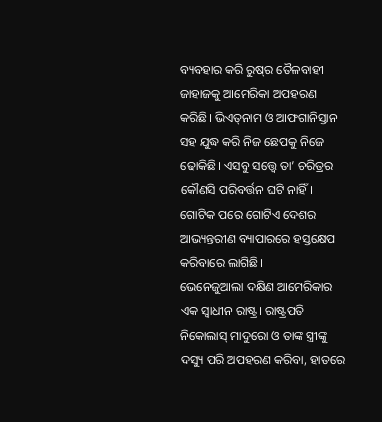ବ୍ୟବହାର କରି ରୁଷ୍‌ର ତୈଳବାହୀ ଜାହାଜକୁ ଆମେରିକା ଅପହରଣ କରିଛି। ଭିଏତ୍‌ନାମ ଓ ଆଫଗାନିସ୍ତାନ ସହ ଯୁଦ୍ଧ କରି ନିଜ ଛେପକୁ ନିଜେ ଢୋକିଛି। ଏସବୁ ସତ୍ତ୍ୱେ ତା’ ଚରିତ୍ରର କୌଣସି ପରିବର୍ତ୍ତନ ଘଟି ନାହିଁ। ଗୋଟିକ ପରେ ଗୋଟିଏ ଦେଶର ଆଭ୍ୟନ୍ତରୀଣ ବ୍ୟାପାରରେ ହସ୍ତକ୍ଷେପ କରିବାରେ ଲାଗିଛି।
ଭେନେଜୁଆଲା ଦକ୍ଷିଣ ଆମେରିକାର ଏକ ସ୍ବାଧୀନ ରାଷ୍ଟ୍ର। ରାଷ୍ଟ୍ରପତି ନିକୋଲାସ୍‌ ମାଦୁରୋ ଓ ତାଙ୍କ ସ୍ତ୍ରୀଙ୍କୁ ଦସ୍ୟୁ ପରି ଅପହରଣ କରିବା, ହାତରେ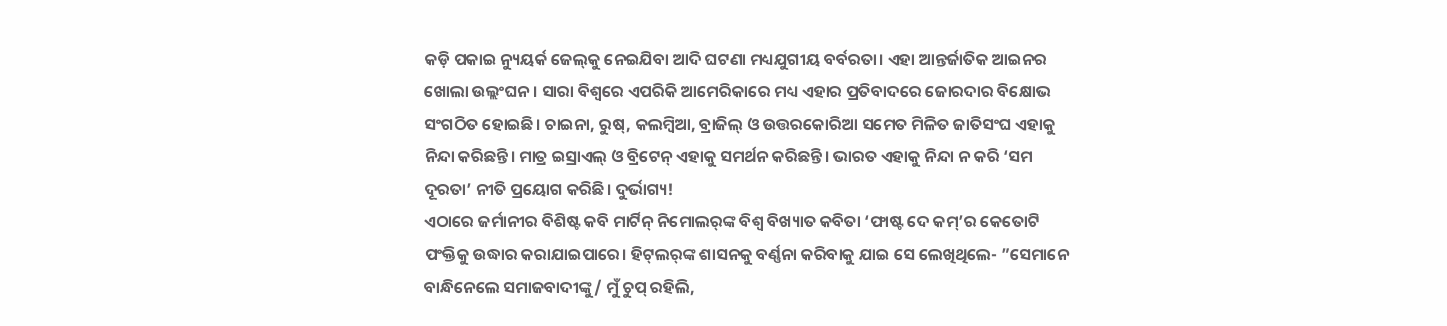କଡ଼ି ପକାଇ ନ୍ୟୁୟର୍କ ଜେଲ୍‌କୁ ନେଇଯିବା ଆଦି ଘଟଣା ମଧ୍ୟଯୁଗୀୟ ବର୍ବରତା। ଏହା ଆନ୍ତର୍ଜାତିକ ଆଇନର ଖୋଲା ଉଲ୍ଲଂଘନ। ସାରା ବିଶ୍ୱରେ ଏପରିକି ଆମେରିକାରେ ମଧ୍ୟ ଏହାର ପ୍ରତିବାଦରେ ଜୋରଦାର ବିକ୍ଷୋଭ ସଂଗଠିତ ହୋଇଛି। ଚାଇନା, ରୁଷ୍‌, କଲମ୍ବିଆ, ବ୍ରାଜିଲ୍‌ ଓ ଉତ୍ତରକୋରିଆ ସମେତ ମିଳିତ ଜାତିସଂଘ ଏହାକୁ ନିନ୍ଦା କରିଛନ୍ତି। ମାତ୍ର ଇସ୍ରାଏଲ୍‌ ଓ ବ୍ରିଟେନ୍‌ ଏହାକୁ ସମର୍ଥନ କରିଛନ୍ତି। ଭାରତ ଏହାକୁ ନିନ୍ଦା ନ କରି ‘ସମ ଦୂରତା’ ନୀତି ପ୍ରୟୋଗ କରିଛି। ଦୁର୍ଭାଗ୍ୟ!
ଏଠାରେ ଜର୍ମାନୀର ବିଶିଷ୍ଟ କବି ମାର୍ଟିନ୍‌ ନିମୋଲର୍‌ଙ୍କ ବିଶ୍ୱ ବିଖ୍ୟାତ କବିତା ‘ଫାଷ୍ଟ ଦେ କମ୍‌’ର କେତୋଟି ପଂକ୍ତିକୁ ଉଦ୍ଧାର କରାଯାଇପାରେ। ହିଟ୍‌ଲର୍‌ଙ୍କ ଶାସନକୁ ବର୍ଣ୍ଣନା କରିବାକୁ ଯାଇ ସେ ଲେଖିଥିଲେ- ”ସେମାନେ ବାନ୍ଧିନେଲେ ସମାଜବାଦୀଙ୍କୁ/ ମୁଁ ଚୁପ୍‌ ରହିଲି,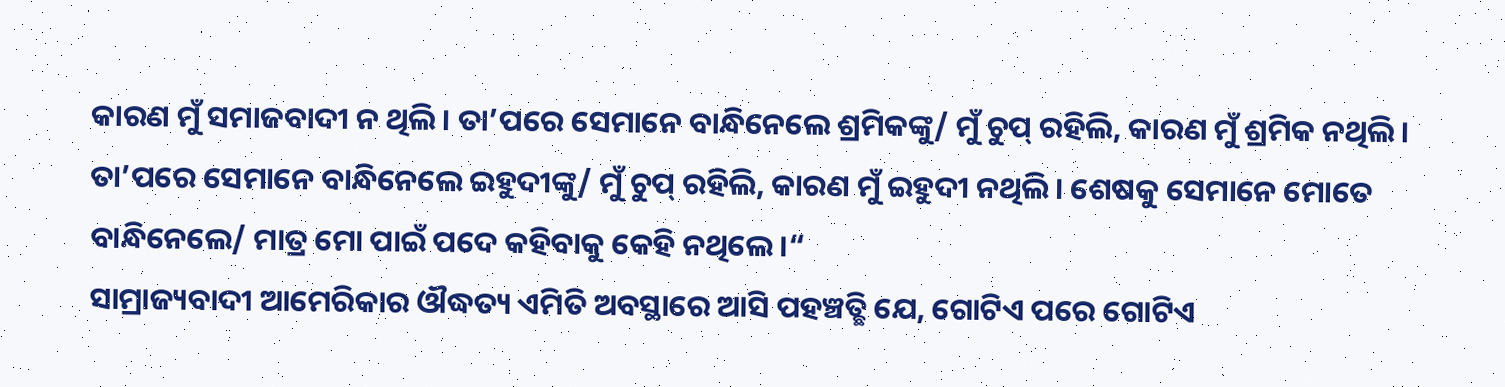କାରଣ ମୁଁ ସମାଜବାଦୀ ନ ଥିଲି। ତା’ପରେ ସେମାନେ ବାନ୍ଧିନେଲେ ଶ୍ରମିକଙ୍କୁ/ ମୁଁ ଚୁପ୍‌ ରହିଲି, କାରଣ ମୁଁ ଶ୍ରମିକ ନଥିଲି। ତା’ପରେ ସେମାନେ ବାନ୍ଧିନେଲେ ଇହୁଦୀଙ୍କୁ/ ମୁଁ ଚୁପ୍‌ ରହିଲି, କାରଣ ମୁଁ ଇହୁଦୀ ନଥିଲି। ଶେଷକୁ ସେମାନେ ମୋତେ ବାନ୍ଧିନେଲେ/ ମାତ୍ର ମୋ ପାଇଁ ପଦେ କହିବାକୁ କେହି ନଥିଲେ।“
ସାମ୍ରାଜ୍ୟବାଦୀ ଆମେରିକାର ଔଦ୍ଧତ୍ୟ ଏମିତି ଅବସ୍ଥାରେ ଆସି ପହଞ୍ଚତ୍ଛି ଯେ, ଗୋଟିଏ ପରେ ଗୋଟିଏ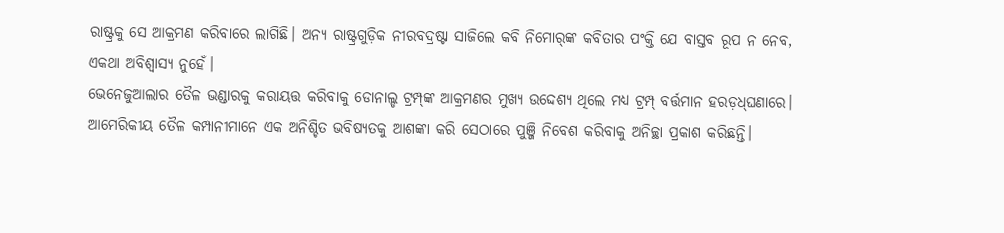ରାଷ୍ଟ୍ରକୁ ସେ ଆକ୍ରମଣ କରିବାରେ ଲାଗିଛି। ଅନ୍ୟ ରାଷ୍ଟ୍ରଗୁଡ଼ିକ ନୀରବଦ୍ରଷ୍ଟା ସାଜିଲେ କବି ନିମୋର୍‌ଙ୍କ କବିତାର ପଂକ୍ତି ଯେ ବାସ୍ତବ ରୂପ ନ ନେବ, ଏକଥା ଅବିଶ୍ୱାସ୍ୟ ନୁହେଁ।
ଭେନେଜୁଆଲାର ତୈଳ ଭଣ୍ଡାରକୁ କରାୟତ୍ତ କରିବାକୁ ଡୋନାଲ୍ଡ ଟ୍ରମ୍ପ୍‌ଙ୍କ ଆକ୍ରମଣର ମୁଖ୍ୟ ଉଦ୍ଦେଶ୍ୟ ଥିଲେ ମଧ୍ୟ ଟ୍ରମ୍ପ୍‌ ବର୍ତ୍ତମାନ ହରଡ଼ଧ୍‌ଘଣାରେ। ଆମେରିକୀୟ ତୈଳ କମ୍ପାନୀମାନେ ଏକ ଅନିଶ୍ଚିତ ଭବିଷ୍ୟତକୁ ଆଶଙ୍କା କରି ସେଠାରେ ପୁଞ୍ଜି ନିବେଶ କରିବାକୁ ଅନିଚ୍ଛା ପ୍ରକାଶ କରିଛନ୍ତି।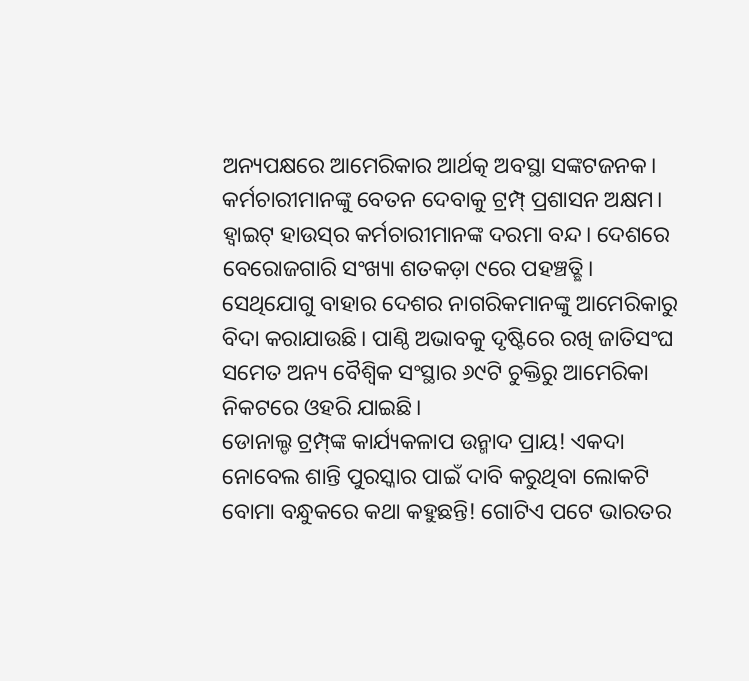ଅନ୍ୟପକ୍ଷରେ ଆମେରିକାର ଆର୍ଥତ୍କ ଅବସ୍ଥା ସଙ୍କଟଜନକ। କର୍ମଚାରୀମାନଙ୍କୁ ବେତନ ଦେବାକୁ ଟ୍ରମ୍ପ୍‌ ପ୍ରଶାସନ ଅକ୍ଷମ। ହ୍ବାଇଟ୍‌ ହାଉସ୍‌ର କର୍ମଚାରୀମାନଙ୍କ ଦରମା ବନ୍ଦ। ଦେଶରେ ବେରୋଜଗାରି ସଂଖ୍ୟା ଶତକଡ଼ା ୯ରେ ପହଞ୍ଚତ୍ଛି। ସେଥିଯୋଗୁ ବାହାର ଦେଶର ନାଗରିକମାନଙ୍କୁ ଆମେରିକାରୁ ବିଦା କରାଯାଉଛି। ପାଣ୍ଠି ଅଭାବକୁ ଦୃଷ୍ଟିରେ ରଖି ଜାତିସଂଘ ସମେତ ଅନ୍ୟ ବୈଶ୍ୱିକ ସଂସ୍ଥାର ୬୯ଟି ଚୁକ୍ତିରୁ ଆମେରିକା ନିକଟରେ ଓହରି ଯାଇଛି।
ଡୋନାଲ୍ଡ ଟ୍ରମ୍ପ୍‌ଙ୍କ କାର୍ଯ୍ୟକଳାପ ଉନ୍ମାଦ ପ୍ରାୟ! ଏକଦା ନୋବେଲ ଶାନ୍ତି ପୁରସ୍କାର ପାଇଁ ଦାବି କରୁଥିବା ଲୋକଟି ବୋମା ବନ୍ଧୁକରେ କଥା କହୁଛନ୍ତି! ଗୋଟିଏ ପଟେ ଭାରତର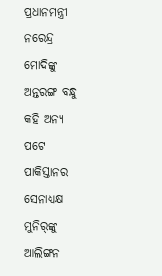ପ୍ରଧାନମନ୍ତ୍ରୀ ନରେନ୍ଦ୍ର ମୋଦିଙ୍କୁ ଅନ୍ତରଙ୍ଗ ବନ୍ଧୁ କହି ଅନ୍ୟ ପଟେ ପାକିସ୍ତାନର ସେନାଧ୍ୟକ୍ଷ ମୁନିର୍‌ଙ୍କୁ ଆଲିଙ୍ଗନ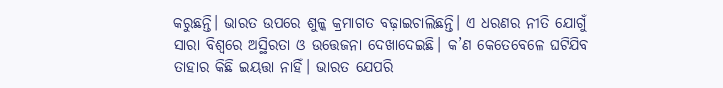କରୁଛନ୍ତି। ଭାରତ ଉପରେ ଶୁଳ୍କ କ୍ରମାଗତ ବଢ଼ାଇଚାଲିଛନ୍ତି। ଏ ଧରଣର ନୀତି ଯୋଗୁଁ ସାରା ବିଶ୍ୱରେ ଅସ୍ଥିରତା ଓ ଉତ୍ତେଜନା ଦେଖାଦେଇଛି। କ’ଣ କେତେବେଳେ ଘଟିଯିବ ତାହାର କିଛି ଇୟତ୍ତା ନାହିଁ। ଭାରତ ଯେପରି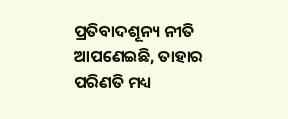ପ୍ରତିବାଦଶୂନ୍ୟ ନୀତି ଆପଣେଇଛି, ତାହାର ପରିଣତି ମଧ୍ୟ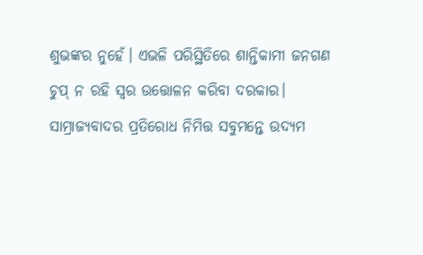ଶୁଭଙ୍କର ନୁହେଁ। ଏଭଳି ପରିସ୍ଥିତିରେ ଶାନ୍ତିକାମୀ ଜନଗଣ ଚୁପ୍‌ ନ ରହି ସ୍ବର ଉତ୍ତୋଳନ କରିବା ଦରକାର। ସାମ୍ରାଜ୍ୟବାଦର ପ୍ରତିରୋଧ ନିମିତ୍ତ ସବୁମନ୍ତେ ଉଦ୍ୟମ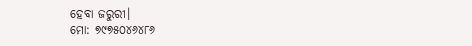ହେବା ଜରୁରୀ।
ମୋ: ୭୯୭୫୦୪୬୪୮୬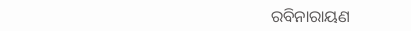ରବିନାରାୟଣ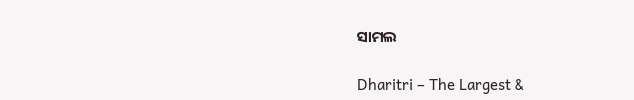ସାମଲ

Dharitri – The Largest &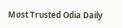Most Trusted Odia Daily